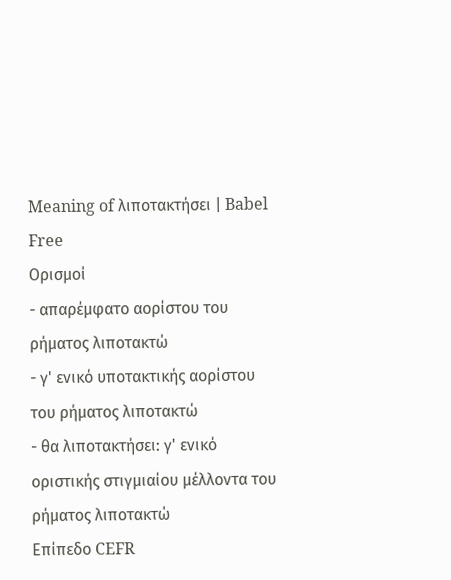Meaning of λιποτακτήσει | Babel Free
Ορισμοί
- απαρέμφατο αορίστου του ρήματος λιποτακτώ
- γ' ενικό υποτακτικής αορίστου του ρήματος λιποτακτώ
- θα λιποτακτήσει: γ' ενικό οριστικής στιγμιαίου μέλλοντα του ρήματος λιποτακτώ
Επίπεδο CEFR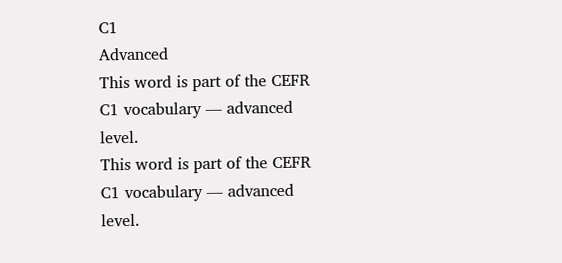C1
Advanced
This word is part of the CEFR C1 vocabulary — advanced level.
This word is part of the CEFR C1 vocabulary — advanced level.